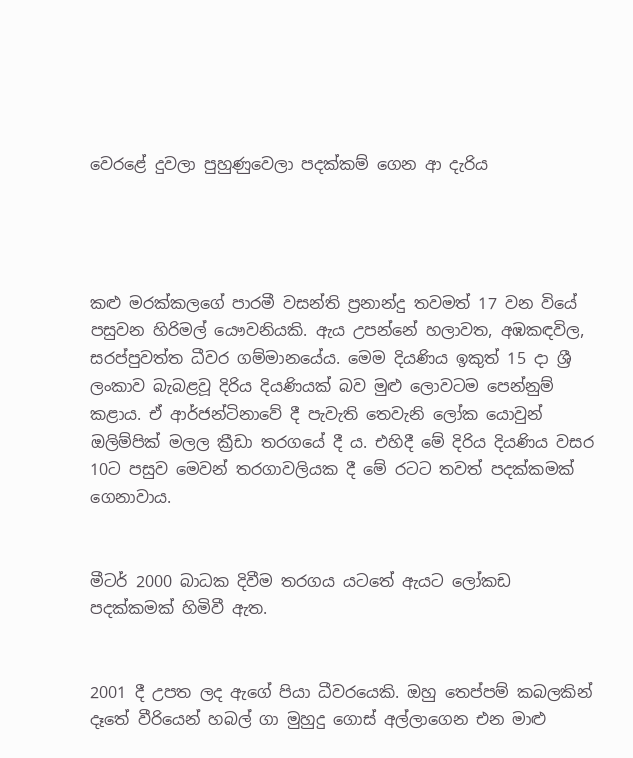වෙරළේ දුවලා පුහුණුවෙලා පදක්කම් ගෙන ආ දැරිය




කළු මරක්කලගේ පාරමී වසන්ති ප්‍රනාන්දු තවමත් 17 වන වියේ පසුවන හිරිමල් යෞවනියකි. ඇය උපන්නේ හලාවත, අඹකඳවිල, සරප්පුවත්ත ධීවර ගම්මානයේය. මෙම දියණිය ඉකුත් 15 දා ශ්‍රී ලංකාව බැබළවූ දිරිය දියණියක් බව මුළු ලොවටම පෙන්නුම් කළාය. ඒ ආර්ජන්ටිනාවේ දී පැවැති තෙවැනි ලෝක යොවුන් ඔලිම්පික් මලල ක්‍රීඩා තරගයේ දී ය. එහිදී මේ දිරිය දියණිය වසර 10ට පසුව මෙවන් තරගාවලියක දී මේ රටට තවත් පදක්කමක් ගෙනාවාය.


මීටර් 2000 බාධක දිවීම තරගය යටතේ ඇයට ලෝකඩ පදක්කමක් හිමිවී ඇත.


2001 දී උපත ලද ඇගේ පියා ධීවරයෙකි. ඔහු තෙප්පම් කබලකින් දෑතේ වීරියෙන් හබල් ගා මුහුදු ගොස් අල්ලාගෙන එන මාළු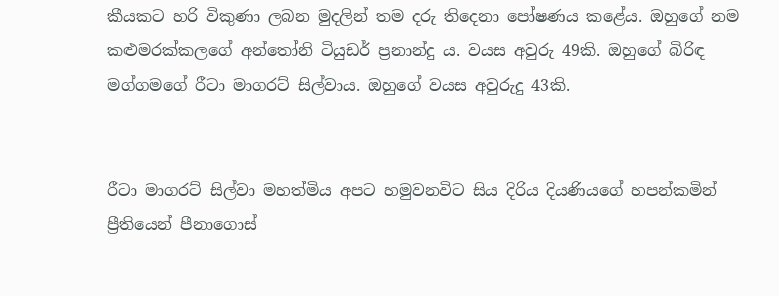කීයකට හරි විකුණා ලබන මුදලින් තම දරු තිදෙනා පෝෂණය කළේය. ඔහුගේ නම කළුමරක්කලගේ අන්තෝනි ටියුඩර් ප්‍රනාන්දු ය. වයස අවුරු 49කි. ඔහුගේ බිරිඳ මග්ගමගේ රීටා මාගරට් සිල්වාය. ඔහුගේ වයස අවුරුදු 43කි.


රීටා මාගරට් සිල්වා මහත්මිය අපට හමුවනවිට සිය දිරිය දියණියගේ හපන්කමින් ප්‍රීතියෙන් පීනාගොස්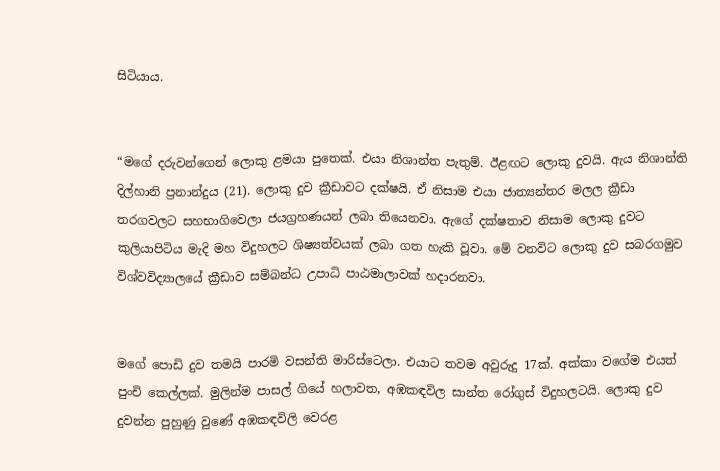සිටියාය.


“මගේ දරුවන්ගෙන් ලොකු ළමයා පුතෙක්. එයා නිශාන්ත පැතුම්. ඊළඟට ලොකු දුවයි. ඇය නිශාන්ති දිල්හානි ප්‍රනාන්දුය (21). ලොකු දුව ක්‍රීඩාවට දක්ෂයි. ඒ නිසාම එයා ජාත්‍යන්තර මලල ක්‍රීඩා තරගවලට සහභාගිවෙලා ජයග්‍රහණයන් ලබා තියෙනවා. ඇගේ දක්ෂතාව නිසාම ලොකු දුවට කුලියාපිටිය මැදි මහ විදුහලට ශිෂ්‍යත්වයක් ලබා ගත හැකි වූවා. මේ වනවිට ලොකු දුව සබරගමුව විශ්වවිද්‍යාලයේ ක්‍රීඩාව සම්බන්ධ උපාධි පාඨමාලාවක් හදාරනවා.


මගේ පොඩි දුව තමයි පාරමි වසන්ති මාරිස්ටෙලා. එයාට තවම අවුරුදු 17ක්. අක්කා වගේම එයත් පුංචි කෙල්ලක්. මුලින්ම පාසල් ගියේ හලාවත, අඹකඳවිල සාන්ත රෝගුස් විදුහලටයි. ලොකු දුව දුවන්න පුහුණු වුණේ අඹකඳවිලි වෙරළ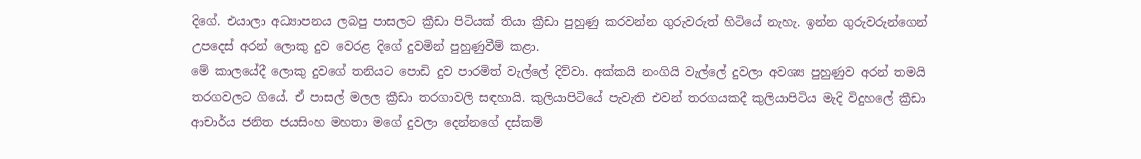දිගේ. එයාලා අධ්‍යාපනය ලබපු පාසලට ක්‍රීඩා පිටියක් තියා ක්‍රීඩා පුහුණු කරවන්න ගුරුවරුත් හිටියේ නැහැ. ඉන්න ගුරුවරුන්ගෙන් උපදෙස් අරන් ලොකු දුව වෙරළ දිගේ දුවමින් පුහුණුවීම් කළා.
මේ කාලයේදී ලොකු දුවගේ තනියට පොඩි දුව පාරමිත් වැල්ලේ දිව්වා. අක්කයි නංගියි වැල්ලේ දුවලා අවශ්‍ය පුහුණුව අරන් තමයි තරගවලට ගියේ. ඒ පාසල් මලල ක්‍රීඩා තරගාවලි සඳහායි. කුලියාපිටියේ පැවැති එවන් තරගයකදී කුලියාපිටිය මැදි විදුහලේ ක්‍රීඩා ආචාර්ය ජනිත ජයසිංහ මහතා මගේ දුවලා දෙන්නගේ දස්කම්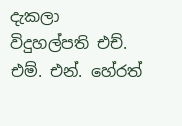දැකලා විදුහල්පති එච්. එම්. එන්. හේරත්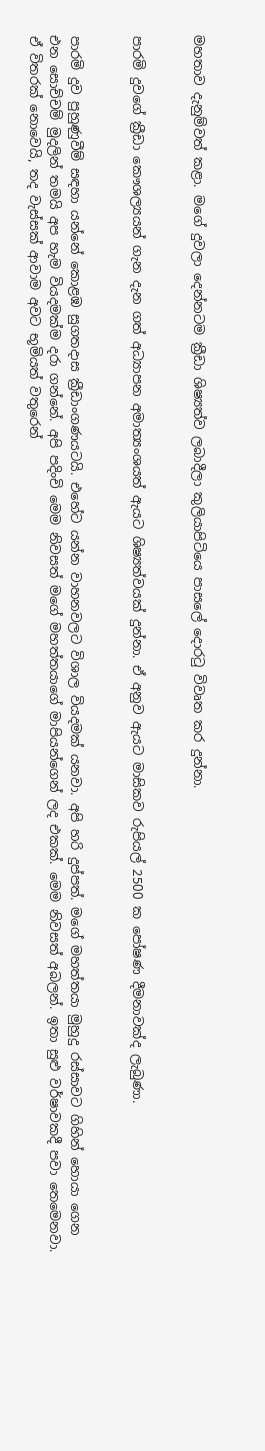මහතාව දැනුම්වත් කළා. මගේ දුවලා දෙන්නටම ක්‍රීඩා ශිෂ්‍යත්ව ලබාදීලා කුලියාපිටියෙ පාසලේ දොරටු විවෘත කර දුන්නා.


පාරමි දුවගේ ක්‍රීඩා කෞශල්‍යයන් ගැන දැන ගත් අධ්‍යාපන අමාත්‍යංශයත් ඇයට ශිෂ්‍යත්වයක් දුන්නා. ඒ අනුව ඇයට මාසිකව රුපියල් 2500 ක පෝෂණ දීමනාවක්ද ලැබුණා.


පාරමි දුව පුහුණුවීම් සඳහා යන්නේ කොළඹ සුගතදාස ක්‍රීඩාංගණයටයි. එහේට යන්න වාහනවලට විශාල වියදමක් යනවා. අපි හරි දුප්පත්. මගේ මහත්තයා මුහුදු රස්සාවට ගිහින් හොයා ගෙන එන සොච්චම් මුදලින් තමයි අප හැම වියදමක්ම දරා ගන්නේ. අපි පදිංචි මෙම නිවසත් මගේ මහත්තයාගේ මාපියන්ගෙන් ලද එකක්. මෙම නිවසත් අබලන්. ඉතා සුළු වර්ෂාවකදී පවා තෙමෙනවා. ඒ විතරක් නොවෙයි, තද වැස්සක් ආවාම අවට භූමියත් වතුරෙන්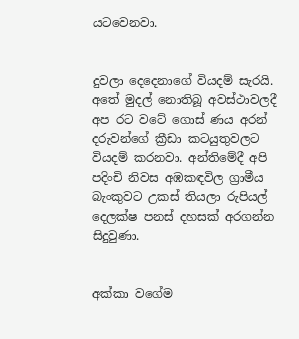යටවෙනවා.


දුවලා දෙදෙනාගේ වියදම් සැරයි. අතේ මුදල් නොතිබූ අවස්ථාවලදී අප රට වටේ ගොස් ණය අරන් දරුවන්ගේ ක්‍රීඩා කටයුතුවලට වියදම් කරනවා. අන්තිමේදී අපි පදිංචි නිවස අඹකඳවිල ග්‍රාමීය බැංකුවට උකස් තියලා රුපියල් දෙලක්ෂ පනස් දහසක් අරගන්න සිදුවුණා.


අක්කා වගේම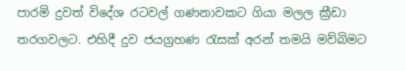පාරමි දුවත් විදේශ රටවල් ගණනාවකට ගියා මලල ක්‍රීඩා තරගවලට. එහිදී දුව ජයග්‍රහණ රැසක් අරන් තමයි මව්බිමට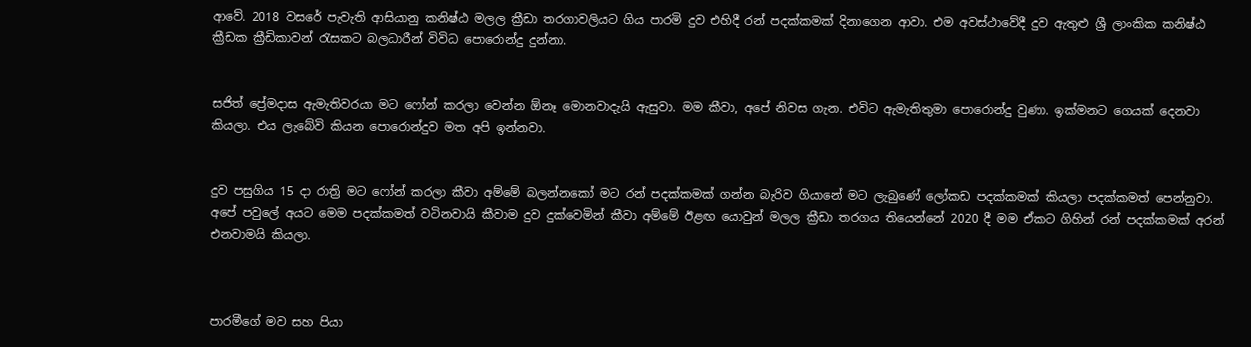ආවේ. 2018 වසරේ පැවැති ආසියානු කනිෂ්ඨ මලල ක්‍රීඩා තරගාවලියට ගිය පාරමි දුව එහිදී රන් පදක්කමක් දිනාගෙන ආවා. එම අවස්ථාවේදී දුව ඇතුළු ශ්‍රී ලාංකික කනිෂ්ඨ ක්‍රීඩක ක්‍රීඩිකාවන් රැසකට බලධාරීන් විවිධ පොරොන්දු දුන්නා.


සජිත් ප්‍රේමදාස ඇමැතිවරයා මට ෆෝන් කරලා වෙන්න ඕනෑ මොනවාදැයි ඇසුවා. මම කීවා, අපේ නිවස ගැන. එවිට ඇමැතිතුමා පොරොන්දු වුණා. ඉක්මනට ගෙයක් දෙනවා කියලා. එය ලැබේවි කියන පොරොන්දුව මත අපි ඉන්නවා.


දුව පසුගිය 15 දා රාත්‍රි මට ෆෝන් කරලා කීවා අම්මේ බලන්නකෝ මට රන් පදක්කමක් ගන්න බැරිව ගියානේ මට ලැබුණේ ලෝකඩ පදක්කමක් කියලා පදක්කමත් පෙන්නුවා. අපේ පවුලේ අයට මෙම පදක්කමත් වටිනවායි කීවාම දුව දුක්වෙමින් කීවා අම්මේ ඊළඟ යොවුන් මලල ක්‍රීඩා තරගය තියෙන්නේ 2020 දී මම ඒකට ගිහින් රන් පදක්කමක් අරන් එනවාමයි කියලා.



පාරමීගේ මව සහ පියා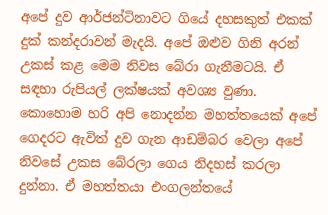අපේ දුව ආර්ජන්ටිනාවට ගියේ දහසකුත් එකක් දුක් කන්දරාවන් මැදයි. අපේ ඔළුව ගිනි අරන් උකස් කළ මෙම නිවස බේරා ගැනීමටයි. ඒ සඳහා රුපියල් ලක්ෂයක් අවශ්‍ය වුණා. කොහොම හරි අපි නොදන්න මහත්තයෙක් අපේ ගෙදරට ඇවිත් දුව ගැන ආඩම්බර වෙලා අපේ නිවසේ උකස බේරලා ගෙය නිදහස් කරලා දුන්නා. ඒ මහත්තයා එංගලන්තයේ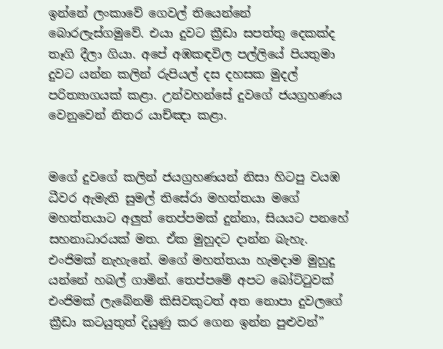ඉන්නේ ලංකාවේ ගෙවල් තියෙන්නේ බොරලැස්ගමුවේ. එයා දුවට ක්‍රීඩා සපත්තු දෙකක්ද තෑගි දීලා ගියා. අපේ අඹකඳවිල පල්ලියේ පියතුමා දුවට යන්න කලින් රුපියල් දස දහසක මුදල් පරිත්‍යාගයක් කළා. උන්වහන්සේ දුවගේ ජයග්‍රහණය වෙනුවෙන් නිතර යාච්ඤා කළා.


මගේ දුවගේ කලින් ජයග්‍රහණයන් නිසා හිටපු වයඹ ධීවර ඇමැති සුමල් තිසේරා මහත්තයා මගේ මහත්තයාට අලුත් තෙප්පමක් දුන්නා, සියයට පනහේ සහනාධාරයක් මත. ඒක මුහුදට දාන්න බැහැ. එංජිමක් නැහැනේ. මගේ මහත්තයා හැමදාම මුහුදු යන්නේ හබල් ගාමින්. තෙප්පමේ අපට බෝට්ටුවක් එංජිමක් ලැබේනම් කිසිවකුටත් අත නොපා දුවලගේ ක්‍රීඩා කටයුතුත් දියුණු කර ගෙන ඉන්න පුළුවන්”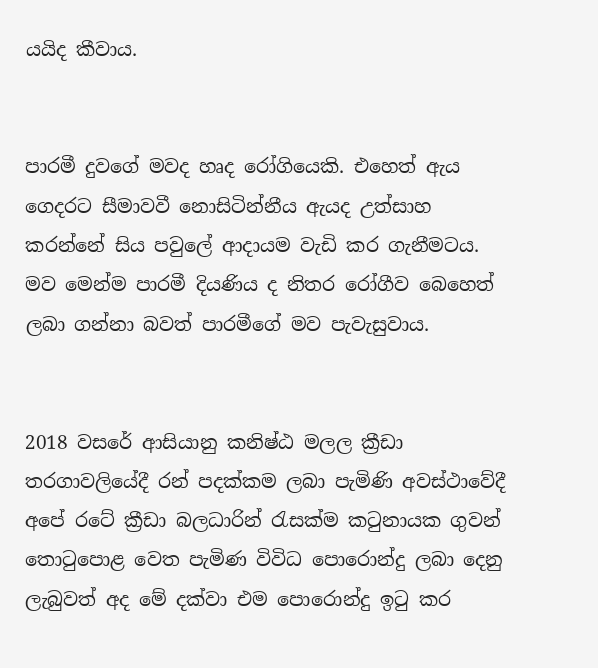යයිද කීවාය.


පාරමී දුවගේ මවද හෘද රෝගියෙකි. එහෙත් ඇය ගෙදරට සීමාවවී නොසිටින්නීය ඇයද උත්සාහ කරන්නේ සිය පවුලේ ආදායම වැඩි කර ගැනීමටය. මව මෙන්ම පාරමී දියණිය ද නිතර රෝගීව බෙහෙත් ලබා ගන්නා බවත් පාරමීගේ මව පැවැසුවාය.


2018 වසරේ ආසියානු කනිෂ්ඨ මලල ක්‍රීඩා තරගාවලියේදී රන් පදක්කම ලබා පැමිණි අවස්ථාවේදී අපේ රටේ ක්‍රීඩා බලධාරින් රැසක්ම කටුනායක ගුවන් තොටුපොළ වෙත පැමිණ විවිධ පොරොන්දු ලබා දෙනු ලැබුවත් අද මේ දක්වා එම පොරොන්දු ඉටු කර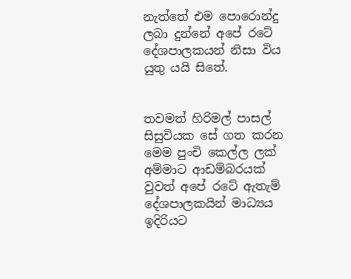නැත්තේ එම පොරොන්දු ලබා දුන්නේ අපේ රටේ දේශපාලකයන් නිසා විය යුතු යයි සිතේ.


තවමත් හිරිමල් පාසල් සිසුවියක සේ ගත කරන මෙම පුංචි කෙල්ල ලක් අම්මාට ආඩම්බරයක් වුවත් අපේ රටේ ඇතැම් දේශපාලකයින් මාධ්‍යය ඉදිරියට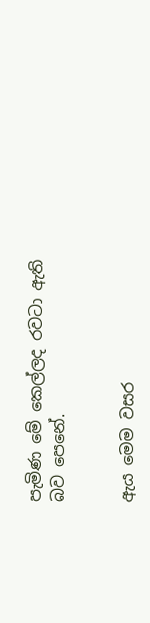පැමිණ මේ කෙල්ලද රවටා ඇති බව පෙනේ.


ඇය මෙම වසර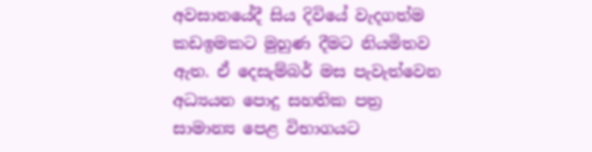අවසානයේදී සිය දිවියේ වැදගත්ම කඩඉමකට මුහුණ දීමට නියමිතව ඇත. ඒ දෙසැම්බර් මස පැවැත්වෙන අධ්‍යයන පොදු සහතික පත්‍ර සාමාන්‍ය පෙළ විභාගයට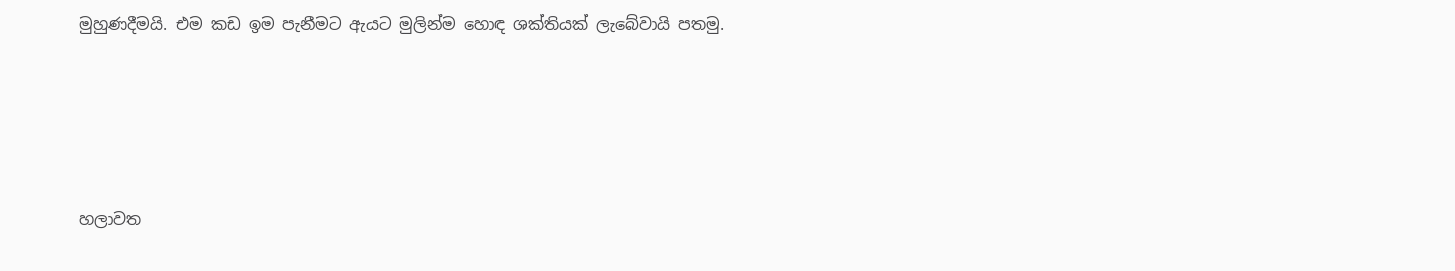මුහුණදීමයි. එම කඩ ඉම පැනීමට ඇයට මුලින්ම හොඳ ශක්තියක් ලැබේවායි පතමු.





හලාවත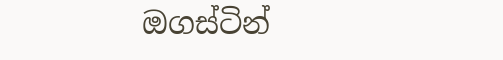ඔගස්ටින්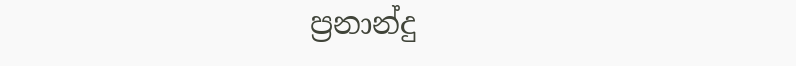ප්‍රනාන්දු